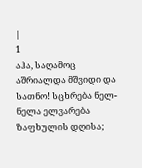|
1
აჰა, საღამოც აშრიალდა მშვიდი და სათნო! სცხრება ნელ-ნელა ელვარება ზაფხულის დღისა;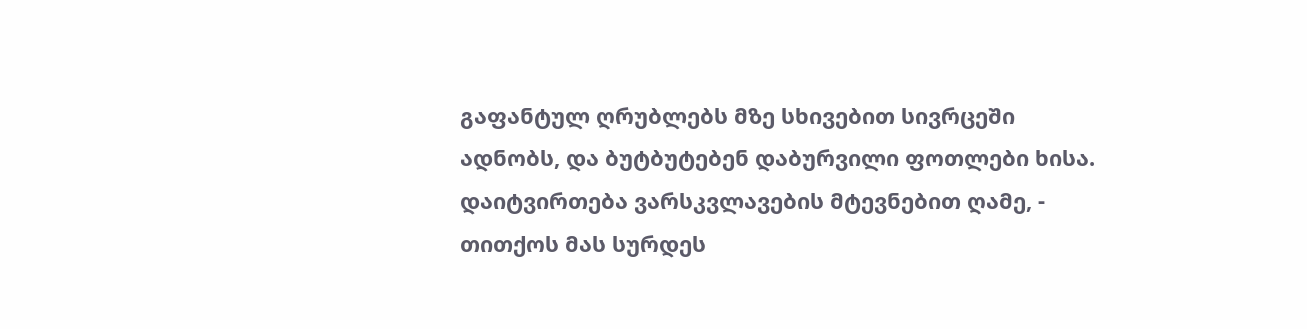გაფანტულ ღრუბლებს მზე სხივებით სივრცეში ადნობს, და ბუტბუტებენ დაბურვილი ფოთლები ხისა.
დაიტვირთება ვარსკვლავების მტევნებით ღამე, - თითქოს მას სურდეს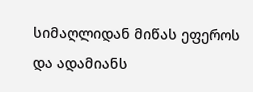სიმაღლიდან მიწას ეფეროს და ადამიანს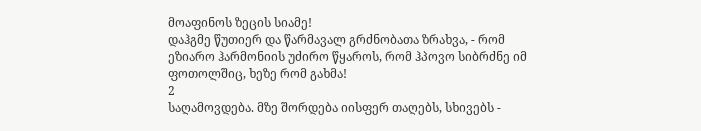მოაფინოს ზეცის სიამე!
დაჰგმე წუთიერ და წარმავალ გრძნობათა ზრახვა, - რომ ეზიარო ჰარმონიის უძირო წყაროს, რომ ჰპოვო სიბრძნე იმ ფოთოლშიც, ხეზე რომ გახმა!
2
საღამოვდება. მზე შორდება იისფერ თაღებს, სხივებს -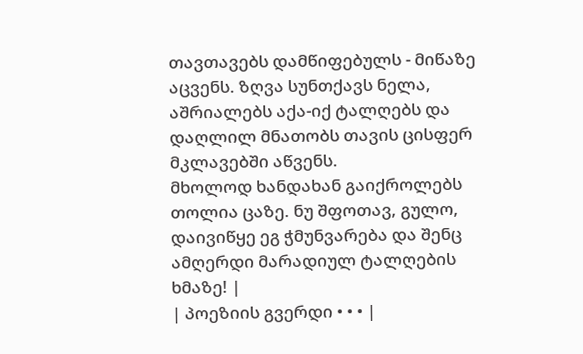თავთავებს დამწიფებულს - მიწაზე აცვენს. ზღვა სუნთქავს ნელა, აშრიალებს აქა-იქ ტალღებს და დაღლილ მნათობს თავის ცისფერ მკლავებში აწვენს.
მხოლოდ ხანდახან გაიქროლებს თოლია ცაზე. ნუ შფოთავ, გულო, დაივიწყე ეგ ჭმუნვარება და შენც ამღერდი მარადიულ ტალღების ხმაზე! |
| პოეზიის გვერდი • • • |